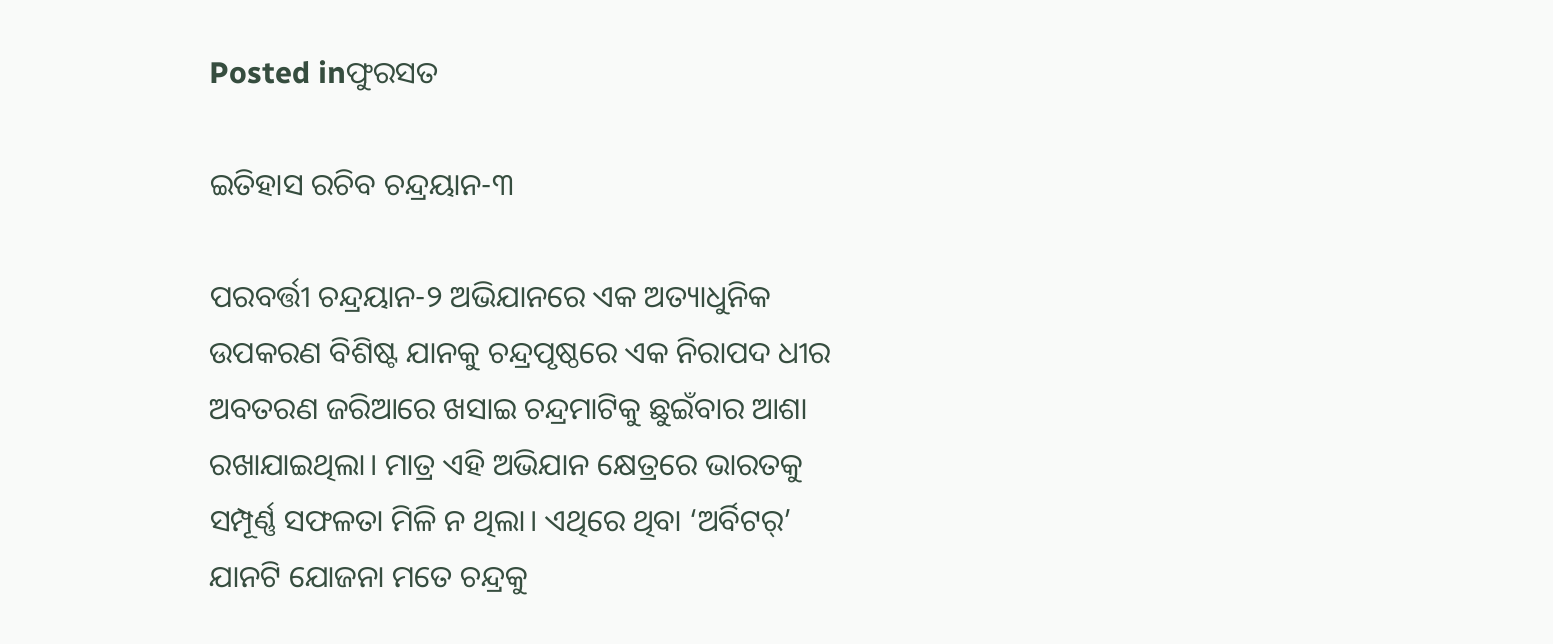Posted inଫୁରସତ

ଇତିହାସ ରଚିବ ଚନ୍ଦ୍ରୟାନ-୩

ପରବର୍ତ୍ତୀ ଚନ୍ଦ୍ରୟାନ-୨ ଅଭିଯାନରେ ଏକ ଅତ୍ୟାଧୁନିକ ଉପକରଣ ବିଶିଷ୍ଟ ଯାନକୁ ଚନ୍ଦ୍ରପୃଷ୍ଠରେ ଏକ ନିରାପଦ ଧୀର ଅବତରଣ ଜରିଆରେ ଖସାଇ ଚନ୍ଦ୍ରମାଟିକୁ ଛୁଇଁବାର ଆଶା ରଖାଯାଇଥିଲା। ମାତ୍ର ଏହି ଅଭିଯାନ କ୍ଷେତ୍ରରେ ଭାରତକୁ ସମ୍ପୂର୍ଣ୍ଣ ସଫଳତା ମିଳି ନ ଥିଲା। ଏଥିରେ ଥିବା ‘ଅର୍ବିଟର୍‌’ ଯାନଟି ଯୋଜନା ମତେ ଚନ୍ଦ୍ରକୁ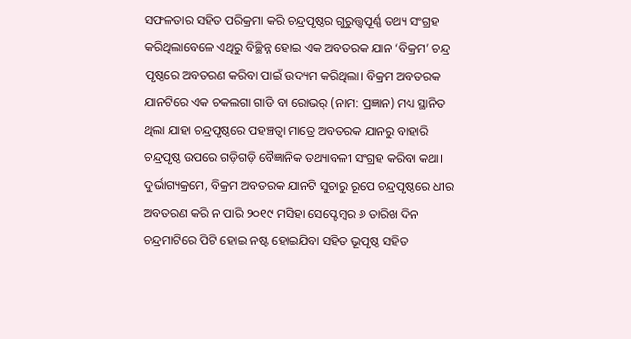ସଫଳତାର ସହିତ ପରିକ୍ରମା କରି ଚନ୍ଦ୍ରପୃଷ୍ଠର ଗୁରୁତ୍ତ୍ୱପୂର୍ଣ୍ଣ ତଥ୍ୟ ସଂଗ୍ରହ କରିଥିଲାବେଳେ ଏଥିରୁ ବିଚ୍ଛିନ୍ନ ହୋଇ ଏକ ଅବତରକ ଯାନ ‘ବିକ୍ରମ’ ଚନ୍ଦ୍ର ପୃଷ୍ଠରେ ଅବତରଣ କରିବା ପାଇଁ ଉଦ୍ୟମ କରିଥିଲା। ବିକ୍ରମ ଅବତରକ ଯାନଟିରେ ଏକ ଚକଲଗା ଗାଡି ବା ରୋଭର୍‌ (ନାମ: ପ୍ରଜ୍ଞାନ) ମଧ୍ୟ ସ୍ଥାନିତ ଥିଲା ଯାହା ଚନ୍ଦ୍ରପୃଷ୍ଠରେ ପହଞ୍ଚତ୍ବା ମାତ୍ରେ ଅବତରକ ଯାନରୁ ବାହାରି ଚନ୍ଦ୍ରପୃଷ୍ଠ ଉପରେ ଗଡ଼ିଗଡ଼ି ବୈଜ୍ଞାନିକ ତଥ୍ୟାବଳୀ ସଂଗ୍ରହ କରିବା କଥା। ଦୁର୍ଭାଗ୍ୟକ୍ରମେ, ବିକ୍ରମ ଅବତରକ ଯାନଟି ସୁଚାରୁ ରୂପେ ଚନ୍ଦ୍ରପୃଷ୍ଠରେ ଧୀର ଅବତରଣ କରି ନ ପାରି ୨୦୧୯ ମସିହା ସେପ୍ଟେମ୍ବର ୬ ତାରିଖ ଦିନ ଚନ୍ଦ୍ରମାଟିରେ ପିଟି ହୋଇ ନଷ୍ଟ ହୋଇଯିବା ସହିତ ଭୂପୃଷ୍ଠ ସହିତ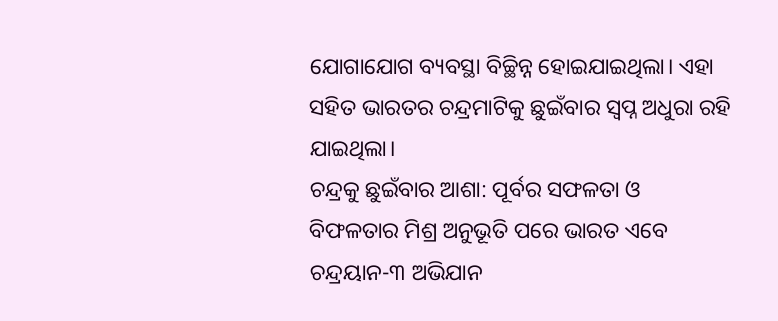ଯୋଗାଯୋଗ ବ୍ୟବସ୍ଥା ବିଚ୍ଛିନ୍ନ ହୋଇଯାଇଥିଲା। ଏହା ସହିତ ଭାରତର ଚନ୍ଦ୍ରମାଟିକୁ ଛୁଇଁବାର ସ୍ବପ୍ନ ଅଧୁରା ରହି ଯାଇଥିଲା।
ଚନ୍ଦ୍ରକୁ ଛୁଇଁବାର ଆଶା: ପୂର୍ବର ସଫଳତା ଓ ବିଫଳତାର ମିଶ୍ର ଅନୁଭୂତି ପରେ ଭାରତ ଏବେ ଚନ୍ଦ୍ରୟାନ-୩ ଅଭିଯାନ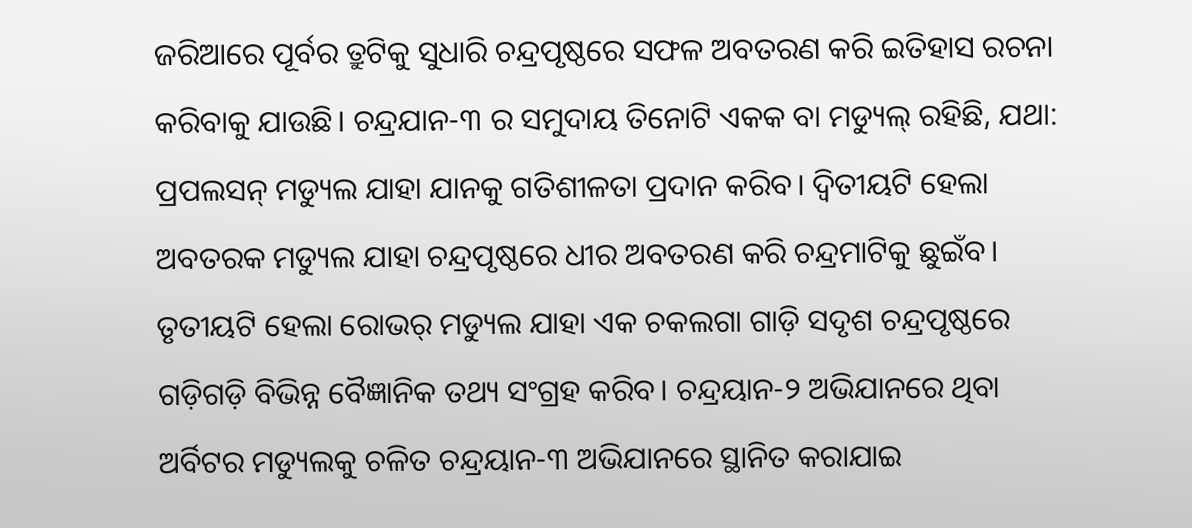ଜରିଆରେ ପୂର୍ବର ତ୍ରୁଟିକୁ ସୁଧାରି ଚନ୍ଦ୍ରପୃଷ୍ଠରେ ସଫଳ ଅବତରଣ କରି ଇତିହାସ ରଚନା କରିବାକୁ ଯାଉଛି। ଚନ୍ଦ୍ରଯାନ-୩ ର ସମୁଦାୟ ତିନୋଟି ଏକକ ବା ମଡ୍ୟୁଲ୍‌ ରହିଛି, ଯଥା: ପ୍ରପଲସନ୍‌ ମଡ୍ୟୁଲ ଯାହା ଯାନକୁ ଗତିଶୀଳତା ପ୍ରଦାନ କରିବ। ଦ୍ୱିତୀୟଟି ହେଲା ଅବତରକ ମଡ୍ୟୁଲ ଯାହା ଚନ୍ଦ୍ରପୃଷ୍ଠରେ ଧୀର ଅବତରଣ କରି ଚନ୍ଦ୍ରମାଟିକୁ ଛୁଇଁବ। ତୃତୀୟଟି ହେଲା ରୋଭର୍‌ ମଡ୍ୟୁଲ ଯାହା ଏକ ଚକଲଗା ଗାଡ଼ି ସଦୃଶ ଚନ୍ଦ୍ରପୃଷ୍ଠରେ ଗଡ଼ିଗଡ଼ି ବିଭିନ୍ନ ବୈଜ୍ଞାନିକ ତଥ୍ୟ ସଂଗ୍ରହ କରିବ। ଚନ୍ଦ୍ରୟାନ-୨ ଅଭିଯାନରେ ଥିବା ଅର୍ବିଟର ମଡ୍ୟୁଲକୁ ଚଳିତ ଚନ୍ଦ୍ରୟାନ-୩ ଅଭିଯାନରେ ସ୍ଥାନିତ କରାଯାଇ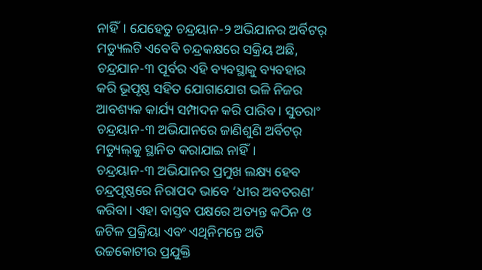ନାହିଁ। ଯେହେତୁ ଚନ୍ଦ୍ରୟାନ-୨ ଅଭିଯାନର ଅର୍ବିଟର୍‌ ମଡ୍ୟୁଲଟି ଏବେବି ଚନ୍ଦ୍ରକକ୍ଷରେ ସକ୍ରିୟ ଅଛି, ଚନ୍ଦ୍ରଯାନ-୩ ପୂର୍ବର ଏହି ବ୍ୟବସ୍ଥାକୁ ବ୍ୟବହାର କରି ଭୂପୃଷ୍ଠ ସହିତ ଯୋଗାଯୋଗ ଭଳି ନିଜର ଆବଶ୍ୟକ କାର୍ଯ୍ୟ ସମ୍ପାଦନ କରି ପାରିବ। ସୁତରାଂ ଚନ୍ଦ୍ରୟାନ-୩ ଅଭିଯାନରେ ଜାଣିଶୁଣି ଅର୍ବିଟର୍‌ ମଡ୍ୟୁଲ୍‌କୁ ସ୍ଥାନିତ କରାଯାଇ ନାହିଁ।
ଚନ୍ଦ୍ରୟାନ-୩ ଅଭିଯାନର ପ୍ରମୁଖ ଲକ୍ଷ୍ୟ ହେବ ଚନ୍ଦ୍ରପୃଷ୍ଠରେ ନିରାପଦ ଭାବେ ‘ଧୀର ଅବତରଣ’ କରିବା। ଏହା ବାସ୍ତବ ପକ୍ଷରେ ଅତ୍ୟନ୍ତ କଠିନ ଓ ଜଟିଳ ପ୍ରକ୍ରିୟା ଏବଂ ଏଥିନିମନ୍ତେ ଅତି ଉଚ୍ଚକୋଟୀର ପ୍ରଯୁକ୍ତି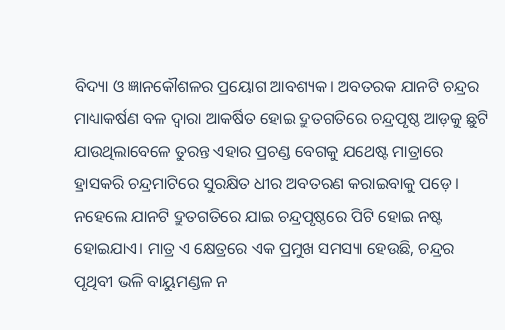ବିଦ୍ୟା ଓ ଜ୍ଞାନକୌଶଳର ପ୍ରୟୋଗ ଆବଶ୍ୟକ। ଅବତରକ ଯାନଟି ଚନ୍ଦ୍ରର ମାଧ୍ୟାକର୍ଷଣ ବଳ ଦ୍ୱାରା ଆକର୍ଷିତ ହୋଇ ଦ୍ରୁତଗତିରେ ଚନ୍ଦ୍ରପୃଷ୍ଠ ଆଡ଼କୁ ଛୁଟି ଯାଉଥିଲାବେଳେ ତୁରନ୍ତ ଏହାର ପ୍ରଚଣ୍ଡ ବେଗକୁ ଯଥେଷ୍ଟ ମାତ୍ରାରେ ହ୍ରାସକରି ଚନ୍ଦ୍ରମାଟିରେ ସୁରକ୍ଷିତ ଧୀର ଅବତରଣ କରାଇବାକୁ ପଡ଼େ। ନହେଲେ ଯାନଟି ଦ୍ରୁତଗତିରେ ଯାଇ ଚନ୍ଦ୍ରପୃଷ୍ଠରେ ପିଟି ହୋଇ ନଷ୍ଟ ହୋଇଯାଏ। ମାତ୍ର ଏ କ୍ଷେତ୍ରରେ ଏକ ପ୍ରମୁଖ ସମସ୍ୟା ହେଉଛି, ଚନ୍ଦ୍ରର ପୃଥିବୀ ଭଳି ବାୟୁମଣ୍ଡଳ ନ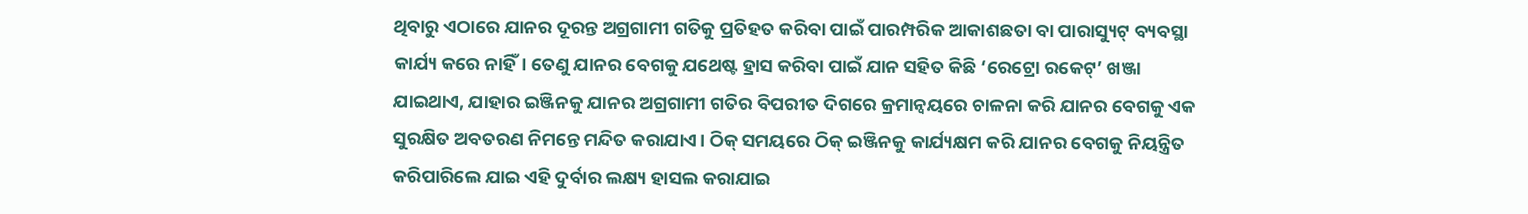ଥିବାରୁ ଏଠାରେ ଯାନର ଦୂରନ୍ତ ଅଗ୍ରଗାମୀ ଗତିକୁ ପ୍ରତିହତ କରିବା ପାଇଁ ପାରମ୍ପରିକ ଆକାଶଛତା ବା ପାରାସ୍ୟୁଟ୍‌ ବ୍ୟବସ୍ଥା କାର୍ଯ୍ୟ କରେ ନାହିଁ। ତେଣୁ ଯାନର ବେଗକୁ ଯଥେଷ୍ଟ ହ୍ରାସ କରିବା ପାଇଁ ଯାନ ସହିତ କିଛି ‘ରେଟ୍ରୋ ରକେଟ୍‌’ ଖଞ୍ଜା ଯାଇଥାଏ, ଯାହାର ଇଞ୍ଜିନକୁ ଯାନର ଅଗ୍ରଗାମୀ ଗତିର ବିପରୀତ ଦିଗରେ କ୍ରମାନ୍ବୟରେ ଚାଳନା କରି ଯାନର ବେଗକୁ ଏକ ସୁରକ୍ଷିତ ଅବତରଣ ନିମନ୍ତେ ମନ୍ଦିତ କରାଯାଏ। ଠିକ୍‌ ସମୟରେ ଠିକ୍‌ ଇଞ୍ଜିନକୁ କାର୍ଯ୍ୟକ୍ଷମ କରି ଯାନର ବେଗକୁ ନିୟନ୍ତ୍ରିତ କରିପାରିଲେ ଯାଇ ଏହି ଦୁର୍ବାର ଲକ୍ଷ୍ୟ ହାସଲ କରାଯାଇ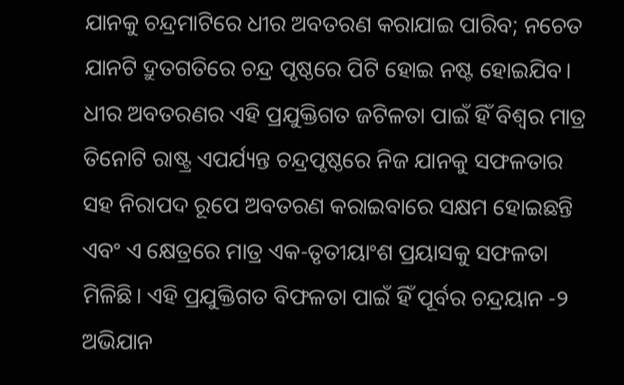ଯାନକୁ ଚନ୍ଦ୍ରମାଟିରେ ଧୀର ଅବତରଣ କରାଯାଇ ପାରିବ; ନଚେତ ଯାନଟି ଦ୍ରୁତଗତିରେ ଚନ୍ଦ୍ର ପୃଷ୍ଠରେ ପିଟି ହୋଇ ନଷ୍ଟ ହୋଇଯିବ। ଧୀର ଅବତରଣର ଏହି ପ୍ରଯୁକ୍ତିଗତ ଜଟିଳତା ପାଇଁ ହିଁ ବିଶ୍ୱର ମାତ୍ର ତିନୋଟି ରାଷ୍ଟ୍ର ଏପର୍ଯ୍ୟନ୍ତ ଚନ୍ଦ୍ରପୃଷ୍ଠରେ ନିଜ ଯାନକୁ ସଫଳତାର ସହ ନିରାପଦ ରୂପେ ଅବତରଣ କରାଇବାରେ ସକ୍ଷମ ହୋଇଛନ୍ତି ଏବଂ ଏ କ୍ଷେତ୍ରରେ ମାତ୍ର ଏକ-ତୃତୀୟାଂଶ ପ୍ରୟାସକୁ ସଫଳତା ମିଳିଛି। ଏହି ପ୍ରଯୁକ୍ତିଗତ ବିଫଳତା ପାଇଁ ହିଁ ପୂର୍ବର ଚନ୍ଦ୍ରୟାନ -୨ ଅଭିଯାନ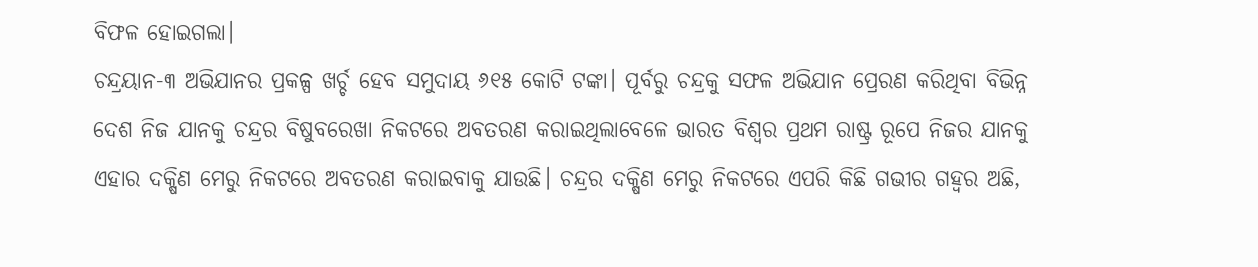ବିଫଳ ହୋଇଗଲା।
ଚନ୍ଦ୍ରୟାନ-୩ ଅଭିଯାନର ପ୍ରକଳ୍ପ ଖର୍ଚ୍ଚ ହେବ ସମୁଦାୟ ୬୧୫ କୋଟି ଟଙ୍କା। ପୂର୍ବରୁ ଚନ୍ଦ୍ରକୁ ସଫଳ ଅଭିଯାନ ପ୍ରେରଣ କରିଥିବା ବିଭିନ୍ନ ଦେଶ ନିଜ ଯାନକୁ ଚନ୍ଦ୍ରର ବିଷୁବରେଖା ନିକଟରେ ଅବତରଣ କରାଇଥିଲାବେଳେ ଭାରତ ବିଶ୍ୱର ପ୍ରଥମ ରାଷ୍ଟ୍ର ରୂପେ ନିଜର ଯାନକୁ ଏହାର ଦକ୍ଷିଣ ମେରୁ ନିକଟରେ ଅବତରଣ କରାଇବାକୁ ଯାଉଛି। ଚନ୍ଦ୍ରର ଦକ୍ଷିଣ ମେରୁ ନିକଟରେ ଏପରି କିଛି ଗଭୀର ଗହ୍ବର ଅଛି,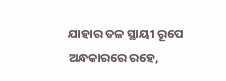ଯାହାର ତଳ ସ୍ଥାୟୀ ରୂପେ ଅନ୍ଧକାରରେ ରହେ,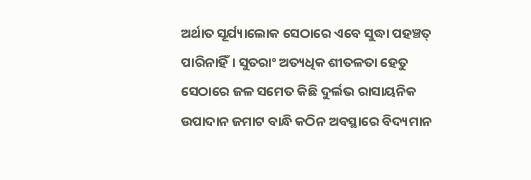ଅର୍ଥାତ ସୂର୍ଯ୍ୟାଲୋକ ସେଠାରେ ଏବେ ସୁଦ୍ଧା ପହଞ୍ଚତ୍ ପାରିନାହିଁ। ସୁତରାଂ ଅତ୍ୟଧିକ ଶୀତଳତା ହେତୁ ସେଠାରେ ଜଳ ସମେତ କିଛି ଦୁର୍ଲଭ ରାସାୟନିକ ଉପାଦାନ ଜମାଟ ବାନ୍ଧି କଠିନ ଅବସ୍ଥାରେ ବିଦ୍ୟମାନ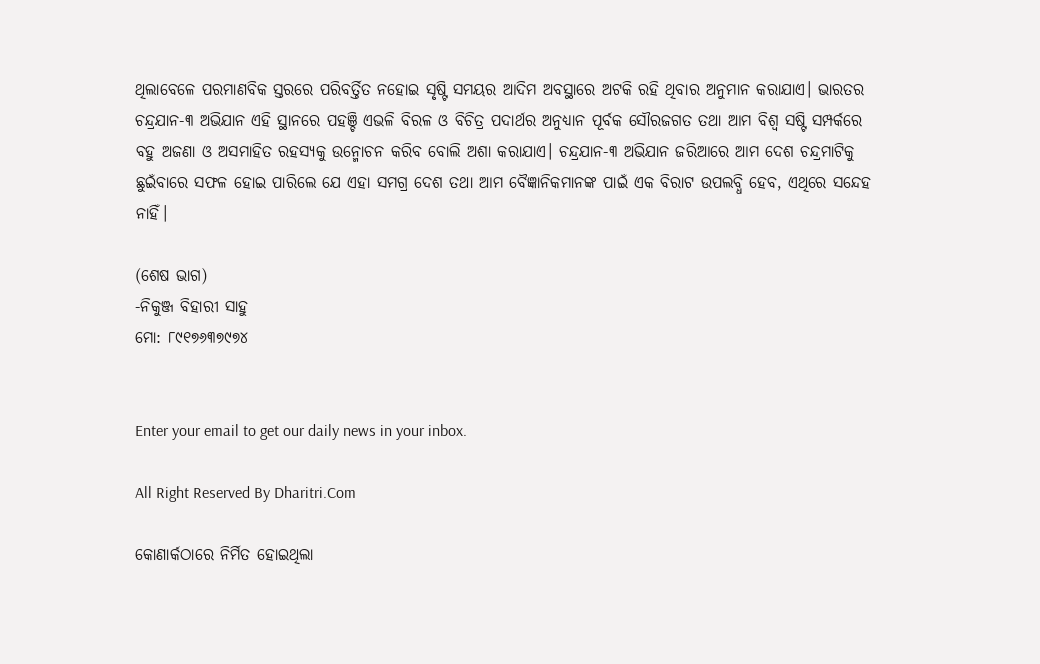ଥିଲାବେଳେ ପରମାଣବିକ ସ୍ତରରେ ପରିବର୍ତ୍ତିତ ନହୋଇ ସୃଷ୍ଟି ସମୟର ଆଦିମ ଅବସ୍ଥାରେ ଅଟକି ରହି ଥିବାର ଅନୁମାନ କରାଯାଏ। ଭାରତର ଚନ୍ଦ୍ରଯାନ-୩ ଅଭିଯାନ ଏହି ସ୍ଥାନରେ ପହଞ୍ଚି ଏଭଳି ବିରଳ ଓ ବିଚିତ୍ର ପଦାର୍ଥର ଅନୁଧ୍ୟାନ ପୂର୍ବକ ସୌରଜଗତ ତଥା ଆମ ବିଶ୍ୱ ସଷ୍ଟି ସମ୍ପର୍କରେ ବହୁ ଅଜଣା ଓ ଅସମାହିତ ରହସ୍ୟକୁ ଉନ୍ମୋଚନ କରିବ ବୋଲି ଅଶା କରାଯାଏ। ଚନ୍ଦ୍ରଯାନ-୩ ଅଭିଯାନ ଜରିଆରେ ଆମ ଦେଶ ଚନ୍ଦ୍ରମାଟିକୁ ଛୁଇଁବାରେ ସଫଳ ହୋଇ ପାରିଲେ ଯେ ଏହା ସମଗ୍ର ଦେଶ ତଥା ଆମ ବୈଜ୍ଞାନିକମାନଙ୍କ ପାଇଁ ଏକ ବିରାଟ ଉପଲବ୍ଧି ହେବ, ଏଥିରେ ସନ୍ଦେହ ନାହିଁ।

(ଶେଷ ଭାଗ)
-ନିକୁଞ୍ଜ ବିହାରୀ ସାହୁ
ମୋ: ୮୯୧୭୬୩୭୯୭୪


Enter your email to get our daily news in your inbox.

All Right Reserved By Dharitri.Com

କୋଣାର୍କଠାରେ ନିର୍ମିତ ହୋଇଥିଲା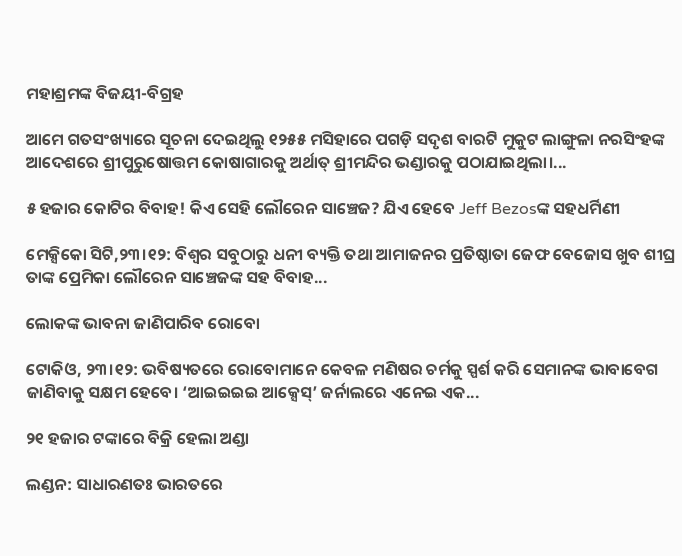ମହାଶ୍ରମଙ୍କ ବିଜୟୀ-ବିଗ୍ରହ

ଆମେ ଗତସଂଖ୍ୟାରେ ସୂଚନା ଦେଇଥିଲୁ ୧୨୫୫ ମସିହାରେ ପଗଡ଼ି ସଦୃଶ ବାରଟି ମୁକୁଟ ଲାଙ୍ଗୁଳା ନରସିଂହଙ୍କ ଆଦେଶରେ ଶ୍ରୀପୁରୁଷୋତ୍ତମ କୋଷାଗାରକୁ ଅର୍ଥାତ୍‌ ଶ୍ରୀମନ୍ଦିର ଭଣ୍ଡାରକୁ ପଠାଯାଇଥିଲା।...

୫ ହଜାର କୋଟିର ବିବାହ! କିଏ ସେହି ଲୌରେନ ସାଞ୍ଚେଜ? ଯିଏ ହେବେ Jeff Bezosଙ୍କ ସହଧର୍ମିଣୀ

ମେକ୍ସିକୋ ସିଟି,୨୩।୧୨: ବିଶ୍ୱର ସବୁଠାରୁ ଧନୀ ବ୍ୟକ୍ତି ତଥା ଆମାଜନର ପ୍ରତିଷ୍ଠାତା ଜେଫ ବେଜୋସ ଖୁବ ଶୀଘ୍ର ତାଙ୍କ ପ୍ରେମିକା ଲୌରେନ ସାଞ୍ଚେଜଙ୍କ ସହ ବିବାହ...

ଲୋକଙ୍କ ଭାବନା ଜାଣିପାରିବ ରୋବୋ

ଟୋକିଓ, ୨୩।୧୨: ଭବିଷ୍ୟତରେ ରୋବୋମାନେ କେବଳ ମଣିଷର ଚର୍ମକୁ ସ୍ପର୍ଶ କରି ସେମାନଙ୍କ ଭାବାବେଗ ଜାଣିବାକୁ ସକ୍ଷମ ହେବେ। ‘ଆଇଇଇଇ ଆକ୍ସେସ୍‌’ ଜର୍ନାଲରେ ଏନେଇ ଏକ...

୨୧ ହଜାର ଟଙ୍କାରେ ବିକ୍ରି ହେଲା ଅଣ୍ଡା

ଲଣ୍ଡନ: ସାଧାରଣତଃ ଭାରତରେ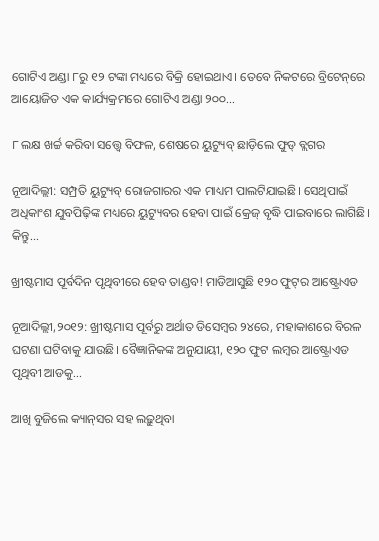ଗୋଟିଏ ଅଣ୍ଡା ୮ରୁ ୧୨ ଟଙ୍କା ମଧ୍ୟରେ ବିକ୍ରି ହୋଇଥାଏ। ତେବେ ନିକଟରେ ବ୍ରିଟେନ୍‌ରେ ଆୟୋଜିତ ଏକ କାର୍ଯ୍ୟକ୍ରମରେ ଗୋଟିଏ ଅଣ୍ଡା ୨୦୦...

୮ ଲକ୍ଷ ଖର୍ଚ୍ଚ କରିବା ସତ୍ତ୍ୱେ ବିଫଳ, ଶେଷରେ ୟୁଟ୍ୟୁବ୍‌ ଛାଡ଼ିଲେ ଫୁଡ୍‌ ବ୍ଲଗର

ନୂଆଦିଲ୍ଲୀ: ସମ୍ପ୍ରତି ୟୁଟ୍ୟୁବ୍‌ ରୋଜଗାରର ଏକ ମାଧ୍ୟମ ପାଲଟିଯାଇଛି। ସେଥିପାଇଁ ଅଧିକାଂଶ ଯୁବପିଢ଼ିଙ୍କ ମଧ୍ୟରେ ୟୁଟ୍ୟୁବର ହେବା ପାଇଁ କ୍ରେଜ୍‌ ବୃଦ୍ଧି ପାଇବାରେ ଲାଗିଛି। କିନ୍ତୁ...

ଖ୍ରୀଷ୍ଟମାସ ପୂର୍ବଦିନ ପୃଥିବୀରେ ହେବ ତାଣ୍ଡବ! ମାଡିଆସୁଛି ୧୨୦ ଫୁଟ୍‌ର ଆଷ୍ଟ୍ରୋଏଡ

ନୂଆଦିଲ୍ଲୀ,୨୦୧୨: ଖ୍ରୀଷ୍ଟମାସ ପୂର୍ବରୁ ଅର୍ଥାତ ଡିସେମ୍ବର ୨୪ରେ, ମହାକାଶରେ ବିରଳ ଘଟଣା ଘଟିବାକୁ ଯାଉଛି। ବୈଜ୍ଞାନିକଙ୍କ ଅନୁଯାୟୀ, ୧୨୦ ଫୁଟ ଲମ୍ବର ଆଷ୍ଟ୍ରୋଏଡ ପୃଥିବୀ ଆଡକୁ...

ଆଖି ବୁଜିଲେ କ୍ୟାନ୍‌ସର ସହ ଲଢ଼ୁଥିବା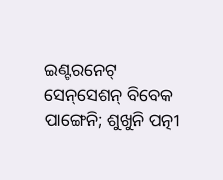ଇଣ୍ଟରନେଟ୍‌ ସେନ୍‌ସେଶନ୍‌ ବିବେକ ପାଙ୍ଗେନି; ଶୁଖୁନି ପତ୍ନୀ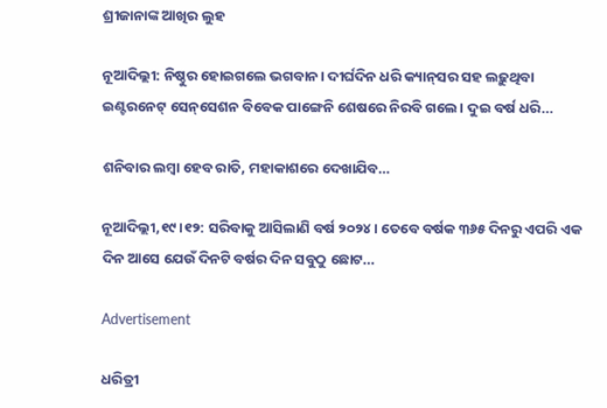ଶ୍ରୀଜାନାଙ୍କ ଆଖିର ଲୁହ

ନୂଆଦିଲ୍ଲୀ: ନିଷ୍ଠୁର ହୋଇଗଲେ ଭଗବାନ। ଦୀର୍ଘଦିନ ଧରି କ୍ୟାନ୍‌ସର ସହ ଲଢ଼ୁଥିବା ଇଣ୍ଟରନେଟ୍‌ ସେନ୍‌ସେଶନ ବିବେକ ପାଙ୍ଗେନି ଶେଷରେ ନିରବି ଗଲେ। ଦୁଇ ବର୍ଷ ଧରି...

ଶନିବାର ଲମ୍ବା ହେବ ରାତି, ମହାକାଶରେ ଦେଖାଯିବ…

ନୂଆଦିଲ୍ଲୀ,୧୯।୧୨: ସରିବାକୁ ଆସିଲାଣି ବର୍ଷ ୨୦୨୪। ତେବେ ବର୍ଷକ ୩୬୫ ଦିନରୁ ଏପରି ଏକ ଦିନ ଆସେ ଯେଉଁ ଦିନଟି ବର୍ଷର ଦିନ ସବୁଠୁ ଛୋଟ...

Advertisement

ଧରିତ୍ରୀ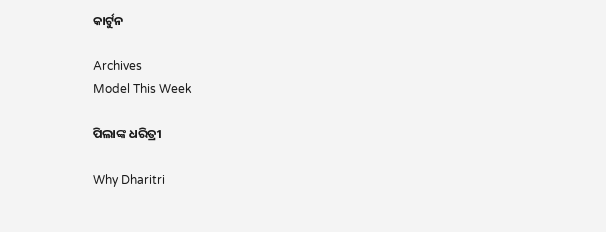କାର୍ଟୁନ

Archives
Model This Week

ପିଲାଙ୍କ ଧରିତ୍ରୀ

Why Dharitri